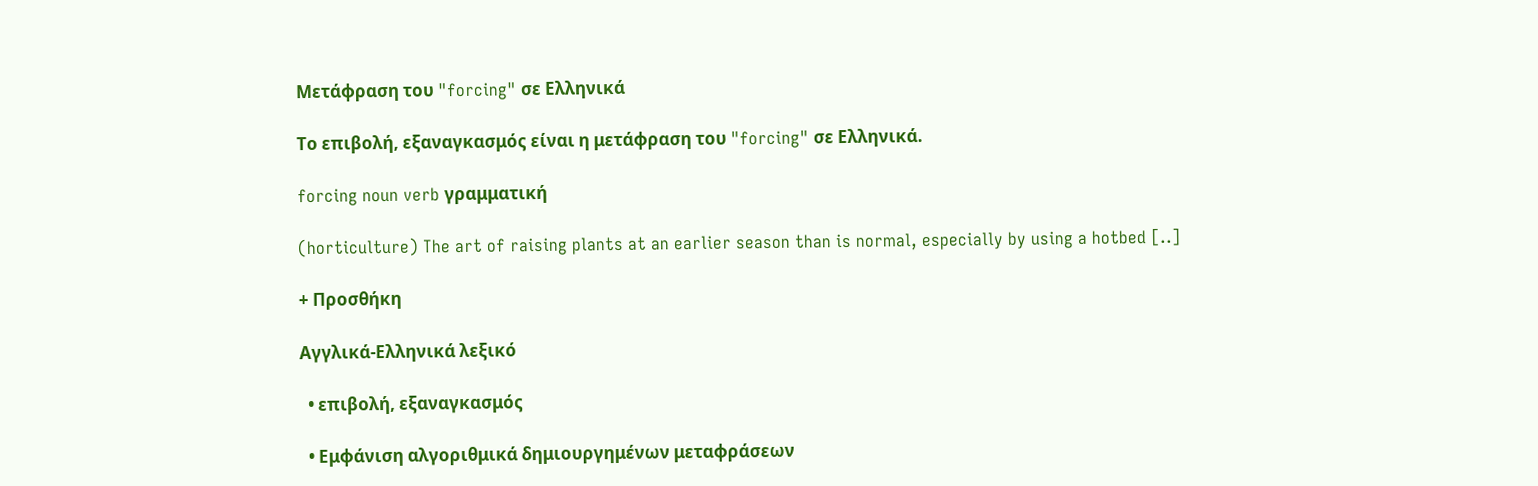Μετάφραση του "forcing" σε Ελληνικά

Το επιβολή, εξαναγκασμός είναι η μετάφραση του "forcing" σε Ελληνικά.

forcing noun verb γραμματική

(horticulture) The art of raising plants at an earlier season than is normal, especially by using a hotbed [..]

+ Προσθήκη

Αγγλικά-Ελληνικά λεξικό

  • επιβολή, εξαναγκασμός

  • Εμφάνιση αλγοριθμικά δημιουργημένων μεταφράσεων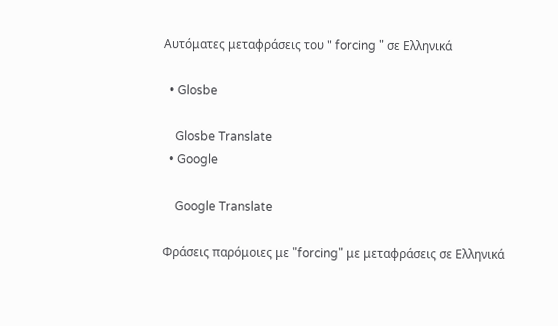Αυτόματες μεταφράσεις του " forcing " σε Ελληνικά

  • Glosbe

    Glosbe Translate
  • Google

    Google Translate

Φράσεις παρόμοιες με "forcing" με μεταφράσεις σε Ελληνικά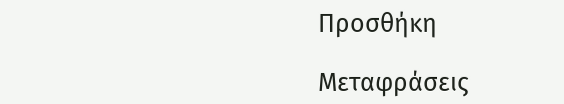Προσθήκη

Μεταφράσεις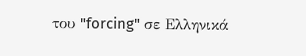του "forcing" σε Ελληνικά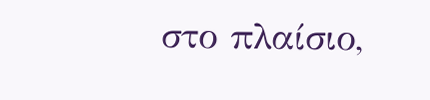στο πλαίσιο,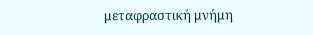μεταφραστική μνήμη